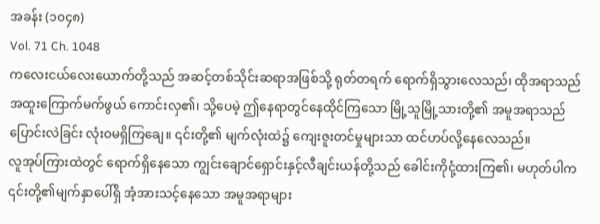အခန်း (၁၀၄၈)
Vol. 71 Ch. 1048
ကလေးငယ်လေးယောက်တို့သည် အဆင့်တစ်သိုင်းဆရာအဖြစ်သို့ ရုတ်တရက် ရောက်ရှိသွားလေသည်၊ ထိုအရာသည် အထူးကြောက်မက်ဖွယ် ကောင်းလှ၏၊ သို့ပေမဲ့ ဤနေရာတွင်နေထိုင်ကြသော မြို့သူမြို့သားတို့၏ အမူအရာသည် ပြောင်းလဲခြင်း လုံးဝမရှိကြချေ။ ၎င်းတို့၏ မျက်လုံးထဲ၌ ကျေးဇူးတင်မှုများသာ ထင်ဟပ်လို့နေလေသည်။
လူအုပ်ကြားထဲတွင် ရောက်ရှိနေသော ကျွင်းချောင်ရှောင်းနှင့်လီချင်းယန်တို့သည် ခေါင်းကိုငုံ့ထားကြ၏၊ မဟုတ်ပါက ၎င်းတို့၏မျက်နှာပေါ်ရှိ အံ့အားသင့်နေသော အမူအရာများ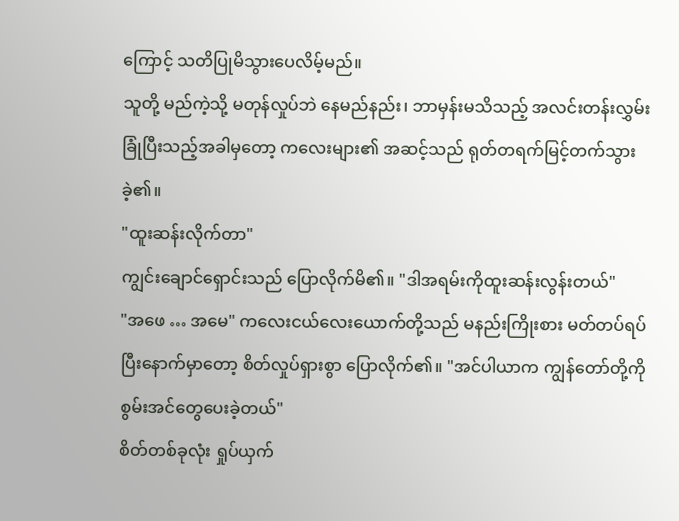ကြောင့် သတိပြုမိသွားပေလိမ့်မည်။
သူတို့ မည်ကဲ့သို့ မတုန်လှုပ်ဘဲ နေမည်နည်း၊ ဘာမှန်းမသိသည့် အလင်းတန်းလွှမ်းခြုံပြီးသည့်အခါမှတော့ ကလေးများ၏ အဆင့်သည် ရုတ်တရက်မြင့်တက်သွားခဲ့၏။
"ထူးဆန်းလိုက်တာ"
ကျွင်းချောင်ရှောင်းသည် ပြောလိုက်မိ၏။ "ဒါအရမ်းကိုထူးဆန်းလွန်းတယ်"
"အဖေ … အမေ" ကလေးငယ်လေးယောက်တို့သည် မနည်းကြိုးစား မတ်တပ်ရပ်ပြီးနောက်မှာတော့ စိတ်လှုပ်ရှားစွာ ပြောလိုက်၏။ "အင်ပါယာက ကျွန်တော်တို့ကို စွမ်းအင်တွေပေးခဲ့တယ်"
စိတ်တစ်ခုလုံး ရှုပ်ယှက်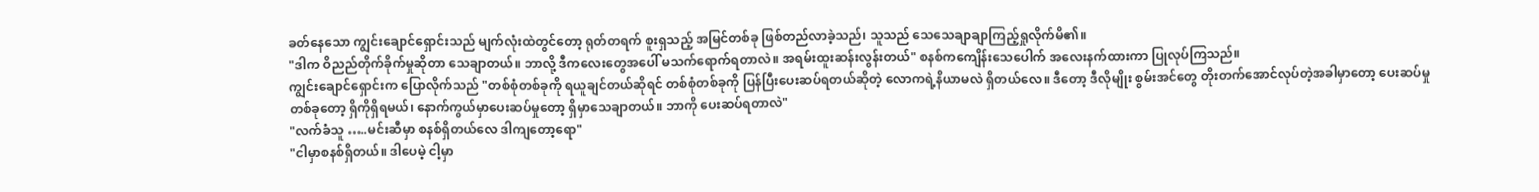ခတ်နေသော ကျွင်းချောင်ရှောင်းသည် မျက်လုံးထဲတွင်တော့ ရုတ်တရက် စူးရှသည့် အမြင်တစ်ခု ဖြစ်တည်လာခဲ့သည်၊ သူသည် သေသေချာချာကြည့်ရှုလိုက်မိ၏။
"ဒါက ဝိညည်တိုက်ခိုက်မှုဆိုတာ သေချာတယ်။ ဘာလို့ ဒီကလေးတွေအပေါ် မသက်ရောက်ရတာလဲ။ အရမ်းထူးဆန်းလွန်းတယ်" စနစ်ကကျေိန်းသေပေါက် အလေးနက်ထားကာ ပြုလုပ်ကြသည်။
ကျွင်းချောင်ရှောင်းက ပြောလိုက်သည် "တစ်စုံတစ်ခုကို ရယူချင်တယ်ဆိုရင် တစ်စုံတစ်ခုကို ပြန်ပြီးပေးဆပ်ရတယ်ဆိုတဲ့ လောကရဲ့နိယာမလဲ ရှိတယ်လေ။ ဒီတော့ ဒီလိုမျိုး စွမ်းအင်တွေ တိုးတက်အောင်လုပ်တဲ့အခါမှာတော့ ပေးဆပ်မှုတစ်ခုတော့ ရှိကိုရှိရမယ်၊ နောက်ကွယ်မှာပေးဆပ်မှုတော့ ရှိမှာသေချာတယ်။ ဘာကို ပေးဆပ်ရတာလဲ"
"လက်ခံသူ …..မင်းဆီမှာ စနစ်ရှိတယ်လေ ဒါကျတော့ရော"
"ငါမှာစနစ်ရှိတယ်။ ဒါပေမဲ့ ငါ့မှာ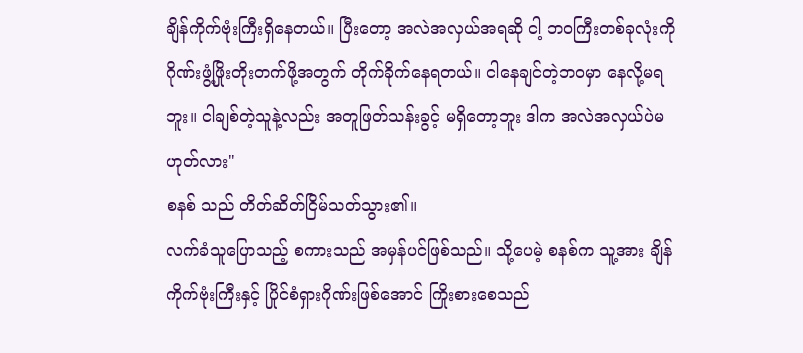ချိန်ကိုက်ဗုံးကြီးရှိနေတယ်။ ပြီးတော့ အလဲအလှယ်အရဆို ငါ့ ဘဝကြီးတစ်ခုလုံးကို ဂိုဏ်းဖွံ့ဖြိုးတိုးတက်ဖို့အတွက် တိုက်ခိုက်နေရတယ်။ ငါနေချင်တဲ့ဘဝမှာ နေလို့မရဘူး။ ငါချစ်တဲ့သူနဲ့လည်း အတူဖြတ်သန်းခွင့် မရှိတော့ဘူး ဒါက အလဲအလှယ်ပဲမဟုတ်လား"
စနစ် သည် တိတ်ဆိတ်ငြိမ်သတ်သွား၏။
လက်ခံသူပြောသည့် စကားသည် အမှန်ပင်ဖြစ်သည်။ သို့ပေမဲ့ စနစ်က သူ့အား ချိန်ကိုက်ဗုံးကြီးနှင့် ပြိုင်စံရှားဂိုဏ်းဖြစ်အောင် ကြိုးစားစေသည်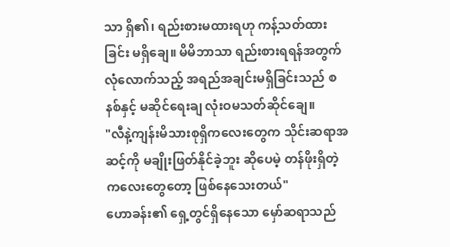သာ ရှိ၏၊ ရည်းစားမထားရဟု ကန့်သတ်ထားခြင်း မရှိချေ။ မိမိဘာသာ ရည်းစားရရန်အတွက် လုံလောက်သည့် အရည်အချင်းမရှိခြင်းသည် စနစ်နှင့် မဆိုင်ရေးချ လုံးဝမသတ်ဆိုင်ချေ။
"လီနဲ့ကျန်းမိသားစုရှိကလေးတွေက သိုင်းဆရာအဆင့်ကို မချိုးဖြတ်နိုင်ခဲ့ဘူး ဆိုပေမဲ့ တန်ဖိုးရှိတဲ့ ကလေးတွေတော့ ဖြစ်နေသေးတယ်"
ဟောခန်း၏ ရှေ့တွင်ရှိနေသော မှော်ဆရာသည်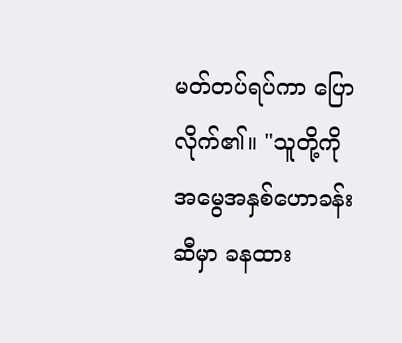မတ်တပ်ရပ်ကာ ပြောလိုက်၏။ "သူတို့ကို အမွေအနှစ်ဟောခန်းဆီမှာ ခနထား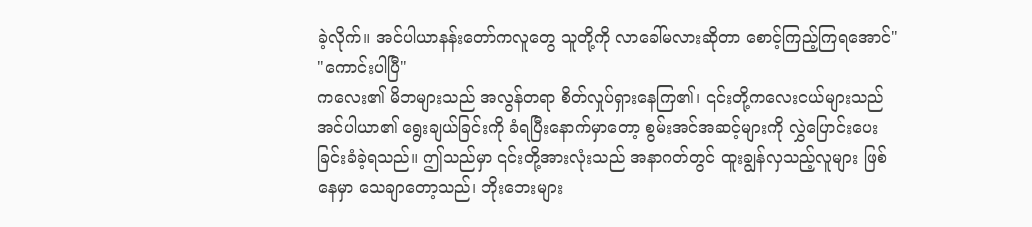ခဲ့လိုက်။ အင်ပါယာနန်းတော်ကလူတွေ သူတို့ကို လာခေါ်မလားဆိုတာ စောင့်ကြည့်ကြရအောင်"
"ကောင်းပါပြီ"
ကလေး၏ မိဘများသည် အလွန်တရာ စိတ်လှုပ်ရှားနေကြ၏၊ ၎င်းတို့ကလေးငယ်များသည် အင်ပါယာ၏ ရွေးချယ်ခြင်းကို ခံရပြီးနောက်မှာတော့ စွမ်းအင်အဆင့်များကို လွှဲပြောင်းပေးခြင်းခံခဲ့ရသည်။ ဤသည်မှာ ၎င်းတို့အားလုံးသည် အနာဂတ်တွင် ထူးချွန်လှသည့်လူများ ဖြစ်နေမှာ သေချာတော့သည်၊ ဘိုးဘေးများ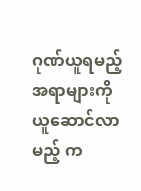ဂုဏ်ယူရမည့် အရာများကို ယူဆောင်လာမည့် က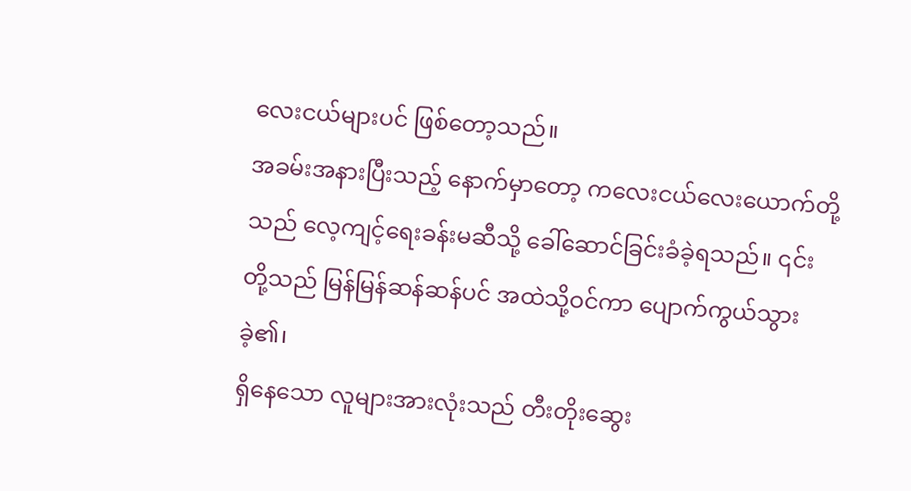လေးငယ်များပင် ဖြစ်တော့သည်။
အခမ်းအနားပြီးသည့် နောက်မှာတော့ ကလေးငယ်လေးယောက်တို့သည် လေ့ကျင့်ရေးခန်းမဆီသို့ ခေါ်ဆောင်ခြင်းခံခဲ့ရသည်။ ၎င်းတို့သည် မြန်မြန်ဆန်ဆန်ပင် အထဲသို့ဝင်ကာ ပျောက်ကွယ်သွားခဲ့၏၊
ရှိနေသော လူများအားလုံးသည် တီးတိုးဆွေး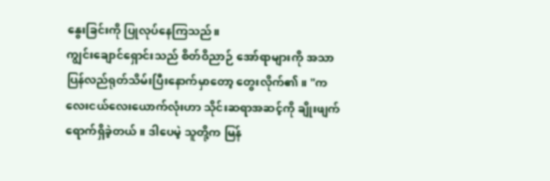နွေးခြင်းကို ပြုလုပ်နေကြသည်။
ကျွင်းချောင်ရှောင်းသည် စိတ်ဝိညာဉ် အော်ရာများကို အသာပြန်လည်ရုတ်သိမ်းပြီးနောက်မှာတော့ တွေးလိုက်၏။ "ကလေးငယ်လေးယောက်လုံးဟာ သိုင်းဆရာအဆင့်ကို ချိုးဖျက်ရောက်ရှိခဲ့တယ်။ ဒါပေမဲ့ သူတို့က မြန်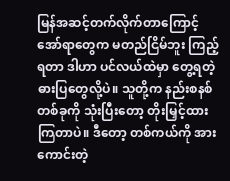မြန်အဆင့်တက်လိုက်တာကြောင့် အော်ရာတွေက မတည်ငြိမ်ဘူး ကြည့်ရတာ ဒါဟာ ပင်လယ်ထဲမှာ တွေ့ရတဲ့ဓားပြတွေလို့ပဲ။ သူတို့က နည်းစနစ်တစ်ခုကို သုံးပြီးတော့ တိုးမြှင့်ထားကြတာပဲ။ ဒီတော့ တစ်ကယ်ကို အားကောင်းတဲ့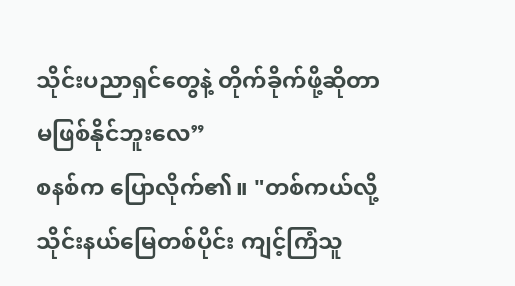သိုင်းပညာရှင်တွေနဲ့ တိုက်ခိုက်ဖို့ဆိုတာ မဖြစ်နိုင်ဘူးလေ”
စနစ်က ပြောလိုက်၏။ "တစ်ကယ်လို့ သိုင်းနယ်မြေတစ်ပိုင်း ကျင့်ကြံသူ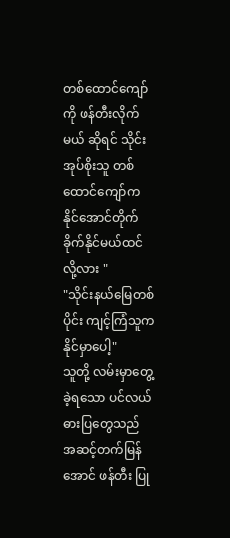တစ်ထောင်ကျော်ကို ဖန်တီးလိုက်မယ် ဆိုရင် သိုင်းအုပ်စိုးသူ တစ်ထောင်ကျော်က နိုင်အောင်တိုက်ခိုက်နိုင်မယ်ထင်လို့လား "
"သိုင်းနယ်မြေတစ်ပိုင်း ကျင့်ကြံသူက နိုင်မှာပေါ့"
သူတို့ လမ်းမှာတွေ့ခဲ့ရသော ပင်လယ်ဓားပြတွေသည် အဆင့်တက်မြန်အောင် ဖန်တီး ပြု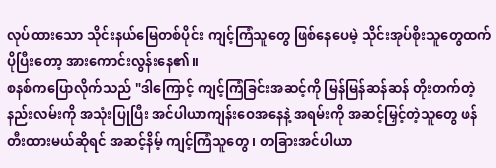လုပ်ထားသော သိုင်းနယ်မြေတစ်ပိုင်း ကျင့်ကြံသူတွေ ဖြစ်နေပေမဲ့ သိုင်းအုပ်စိုးသူတွေထက် ပိုပြီးတော့ အားကောင်းလွန်းနေ၏။
စနစ်ကပြောလိုက်သည် "ဒါကြောင့် ကျင့်ကြံခြင်းအဆင့်ကို မြန်မြန်ဆန်ဆန် တိုးတက်တဲ့ နည်းလမ်းကို အသုံးပြုပြီး အင်ပါယာကျန်းဝေအနေနဲ့ အရမ်းကို အဆင့်မြှင့်တဲ့သူတွေ ဖန်တီးထားမယ်ဆိုရင် အဆင့်နိမ့် ကျင့်ကြံသူတွေ ၊ တခြားအင်ပါယာ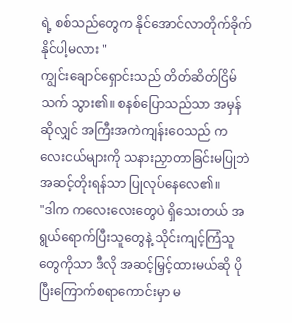ရဲ့ စစ်သည်တွေက နိုင်အောင်လာတိုက်ခိုက်နိုင်ပါ့မလား "
ကျွင်းချောင်ရှောင်းသည် တိတ်ဆိတ်ငြိမ်သက် သွား၏။ စနစ်ပြောသည်သာ အမှန်ဆိုလျှင် အကြီးအကဲကျန်းဝေသည် ကလေးငယ်များကို သနားညှာတာခြင်းမပြုဘဲ အဆင့်တိုးရန်သာ ပြုလုပ်နေလေ၏။
"ဒါက ကလေးလေးတွေပဲ ရှိသေးတယ် အရွယ်ရောက်ပြီးသူတွေနဲ့ သိုင်းကျင့်ကြံသူတွေကိုသာ ဒီလို အဆင့်မြှင့်ထားမယ်ဆို ပိုပြီးကြောက်စရာကောင်းမှာ မ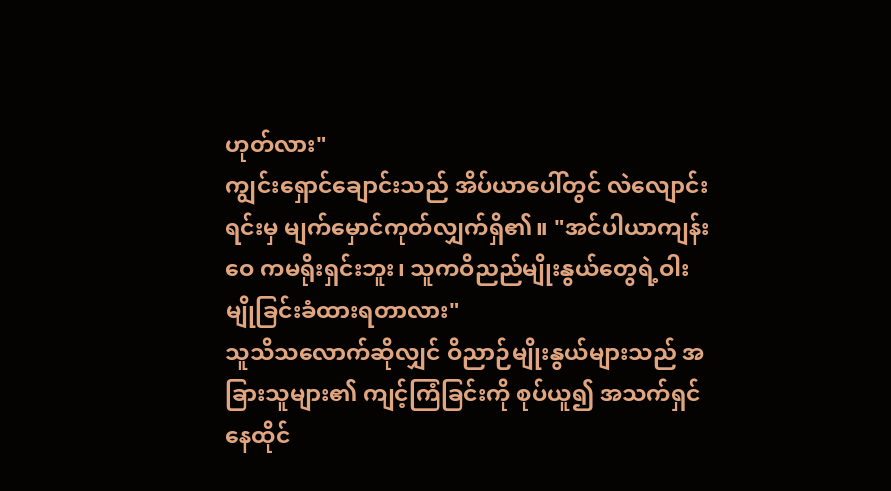ဟုတ်လား"
ကျွင်းရှောင်ချောင်းသည် အိပ်ယာပေါ်တွင် လဲလျောင်းရင်းမှ မျက်မှောင်ကုတ်လျှက်ရှိ၏။ "အင်ပါယာကျန်းဝေ ကမရိုးရှင်းဘူး၊ သူကဝိညည်မျိုးနွယ်တွေရဲ့ဝါးမျိုခြင်းခံထားရတာလား"
သူသိသလောက်ဆိုလျှင် ဝိညာဉ်မျိုးနွယ်များသည် အခြားသူများ၏ ကျင့်ကြံခြင်းကို စုပ်ယူ၍ အသက်ရှင် နေထိုင်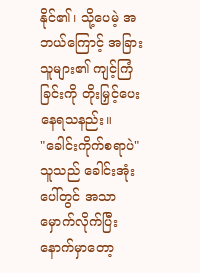နိုင်၏၊ သို့ပေမဲ့ အဘယ်ကြောင့် အခြားသူများ၏ ကျင့်ကြံခြင်းကို တိုးမြှင့်ပေးနေရသနည်း။
"ခေါင်းကိုက်စရာပဲ"
သူသည် ခေါင်းအုံးပေါ်တွင် အသာမှောက်လိုက်ပြီးနောက်မှာတော့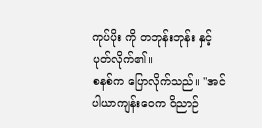ကုပ်ပိုး ကို တဘုန်းဘုန်း နှင့် ပုတ်လိုက်၏။
စနစ်က ပြောလိုက်သည်။ "အင်ပါယာကျန်းဝေက ဝိညာဉ်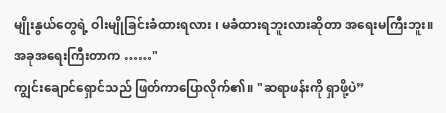မျိုးနွယ်တွေရဲ့ ဝါးမျိုခြင်းခံထားရလား ၊ မခံထားရဘူးလားဆိုတာ အရေးမကြီးဘူး။ အခုအရေးကြီးတာက ……"
ကျွင်းချောင်ရှောင်သည် ဖြတ်ကာပြောလိုက်၏။ "ဆရာဖန်းကို ရှာဖို့ပဲ”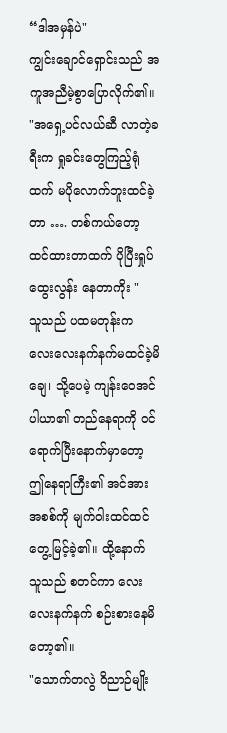“ဒါအမှန်ပဲ"
ကျွင်းချောင်ရှောင်းသည် အကူအညီမဲ့စွာပြောလိုက်၏။ "အရှေ့ပင်လယ်ဆီ လာတဲ့ခရီးက ရှုခင်းတွေကြည့်ရုံထက် မပိုလောက်ဘူးထင်ခဲ့တာ …. တစ်ကယ်တော့ ထင်ထားတာထက် ပိုပြီးရှုပ်ထွေးလွန်း နေတာကိုး "
သူသည် ပထမတုန်းက လေးလေးနက်နက်မထင်ခဲ့မိချေ၊ သို့ပေမဲ့ ကျန်းဝေအင်ပါယာ၏ တည်နေရာကို ဝင်ရောက်ပြီးနောက်မှာတော့ ဤနေရာကြီး၏ အင်အားအစစ်ကို မျက်ဝါးထင်ထင်တွေ့မြင့်ခဲ့၏။ ထို့နောက် သူသည် စတင်ကာ လေးလေးနက်နက် စဉ်းစားနေမိတော့၏။
"သောက်တလွဲ ဝိညာဉ်မျိုး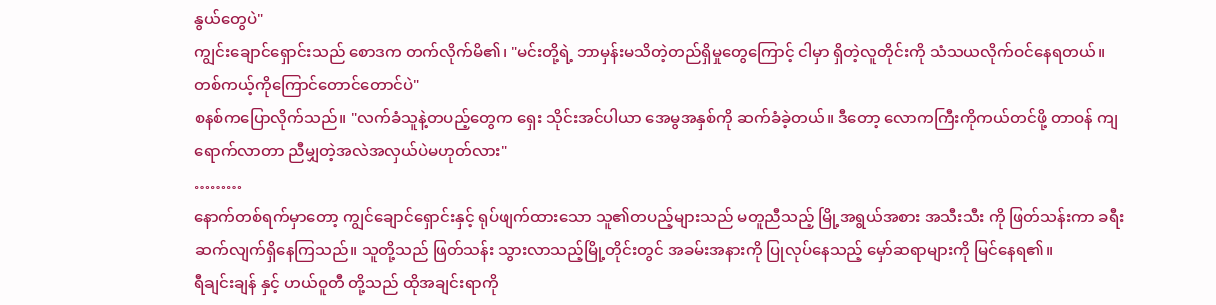နွယ်တွေပဲ"
ကျွင်းချောင်ရှောင်းသည် စောဒက တက်လိုက်မိ၏၊ "မင်းတို့ရဲ့ ဘာမှန်းမသိတဲ့တည်ရှိမှုတွေကြောင့် ငါမှာ ရှိတဲ့လူတိုင်းကို သံသယလိုက်ဝင်နေရတယ်။ တစ်ကယ့်ကိုကြောင်တောင်တောင်ပဲ"
စနစ်ကပြောလိုက်သည်။ "လက်ခံသူနဲ့တပည့်တွေက ရှေး သိုင်းအင်ပါယာ အေမွအနှစ်ကို ဆက်ခံခဲ့တယ်။ ဒီတော့ လောကကြီးကိုကယ်တင်ဖို့ တာဝန် ကျရောက်လာတာ ညီမျှတဲ့အလဲအလှယ်ပဲမဟုတ်လား"
………
နောက်တစ်ရက်မှာတော့ ကျွင်ချောင်ရှောင်းနှင့် ရုပ်ဖျက်ထားသော သူ၏တပည့်များသည် မတူညီသည့် မြို့အရွယ်အစား အသီးသီး ကို ဖြတ်သန်းကာ ခရီးဆက်လျက်ရှိနေကြသည်။ သူတို့သည် ဖြတ်သန်း သွားလာသည့်မြို့တိုင်းတွင် အခမ်းအနားကို ပြုလုပ်နေသည့် မှော်ဆရာများကို မြင်နေရ၏။
ရီချင်းချန် နှင့် ဟယ်ဝူတီ တို့သည် ထိုအချင်းရာကို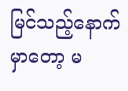မြင်သည့်နောက်မှာတော့ မ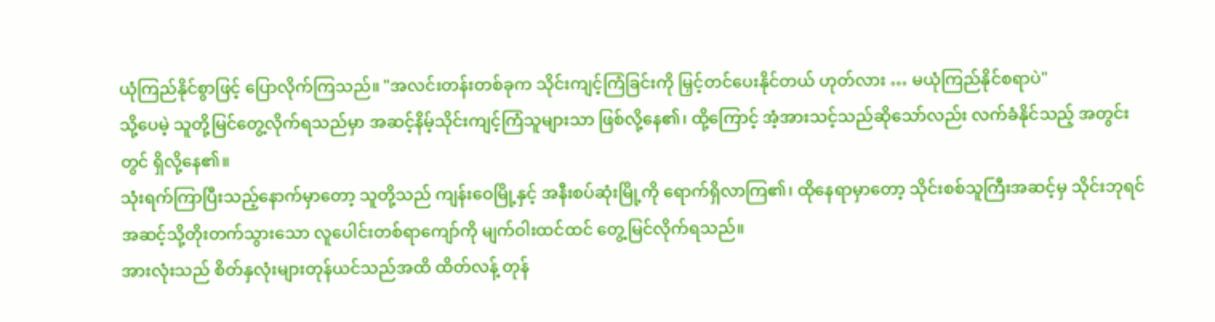ယုံကြည်နိုင်စွာဖြင့် ပြောလိုက်ကြသည်။ "အလင်းတန်းတစ်ခုက သိုင်းကျင့်ကြံခြင်းကို မြှင့်တင်ပေးနိုင်တယ် ဟုတ်လား … မယုံကြည်နိုင်စရာပဲ"
သို့ပေမဲ့ သူတို့မြင်တွေ့လိုက်ရသည်မှာ အဆင့်နိမ့်သိုင်းကျင့်ကြံသူများသာ ဖြစ်လို့နေ၏၊ ထို့ကြောင့် အံ့အားသင့်သည်ဆိုသော်လည်း လက်ခံနိုင်သည့် အတွင်းတွင် ရှိလို့နေ၏။
သုံးရက်ကြာပြီးသည့်နောက်မှာတော့ သူတို့သည် ကျန်းဝေမြို့နှင့် အနီးစပ်ဆုံးမြို့ကို ရောက်ရှိလာကြ၏၊ ထိုနေရာမှာတော့ သိုင်းစစ်သူကြီးအဆင့်မှ သိုင်းဘုရင်အဆင့်သို့တိုးတက်သွားသော လူပေါင်းတစ်ရာကျော်ကို မျက်ဝါးထင်ထင် တွေ့မြင်လိုက်ရသည်။
အားလုံးသည် စိတ်နှလုံးများတုန်ယင်သည်အထိ ထိတ်လန့် တုန်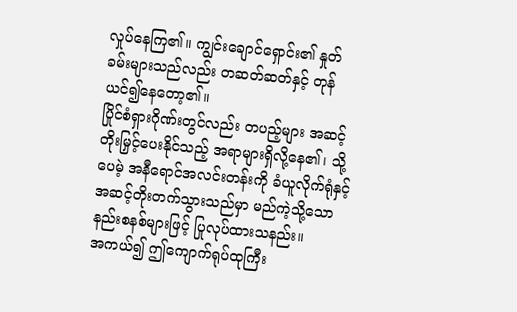လှုပ်နေကြ၏။ ကျွင်းချောင်ရှောင်း၏ နှုတ်ခမ်းများသည်လည်း တဆတ်ဆတ်နှင့် တုန်ယင်၍နေတော့၏။
ပြိုင်စံရှားဂိုဏ်းတွင်လည်း တပည့်များ အဆင့်တိုးမြှင့်ပေးနိုင်သည့် အရာများရှိလို့နေ၏၊ သို့ပေမဲ့ အနီရောင်အလင်းတန်းကို ခံယူလိုက်ရုံနှင့် အဆင့်တိုးတက်သွားသည်မှာ မည်ကဲ့သို့သောနည်းစနစ်များဖြင့် ပြုလုပ်ထားသနည်း။
အကယ်၍ ဤကျောက်ရုပ်ထုကြီး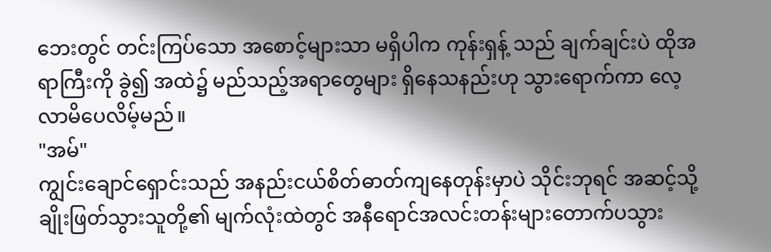ဘေးတွင် တင်းကြပ်သော အစောင့်များသာ မရှိပါက ကုန်းရှန့် သည် ချက်ချင်းပဲ ထိုအရာကြီးကို ခွဲ၍ အထဲ၌ မည်သည့်အရာတွေများ ရှိနေသနည်းဟု သွားရောက်ကာ လေ့လာမိပေလိမ့်မည်။
"အမ်"
ကျွင်းချောင်ရှောင်းသည် အနည်းငယ်စိတ်ဓာတ်ကျနေတုန်းမှာပဲ သိုင်းဘုရင် အဆင့်သို့ချိုးဖြတ်သွားသူတို့၏ မျက်လုံးထဲတွင် အနီရောင်အလင်းတန်းများတောက်ပသွား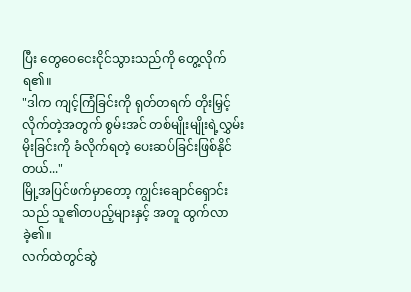ပြီး တွေဝေငေးငိုင်သွားသည်ကို တွေ့လိုက်ရ၏။
"ဒါက ကျင့်ကြံခြင်းကို ရုတ်တရက် တိုးမြှင့်လိုက်တဲ့အတွက် စွမ်းအင် တစ်မျိုးမျိုးရဲ့လွှမ်းမိုးခြင်းကို ခံလိုက်ရတဲ့ ပေးဆပ်ခြင်းဖြစ်နိုင်တယ်..."
မြို့အပြင်ဖက်မှာတော့ ကျွင်းချောင်ရှောင်းသည် သူ၏တပည့်များနှင့် အတူ ထွက်လာခဲ့၏။
လက်ထဲတွင်ဆွဲ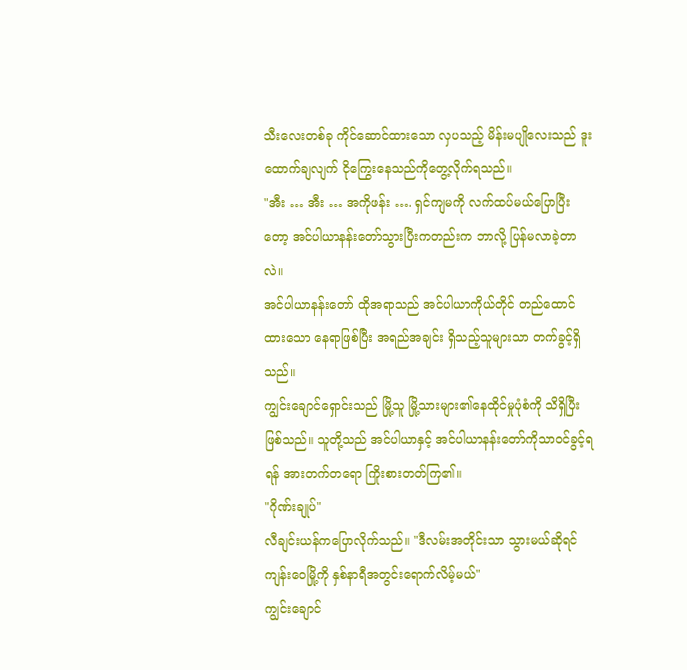သီးလေးတစ်ခု ကိုင်ဆောင်ထားသော လှပသည့် မိန်းမပျိုလေးသည် ဒူးထောက်ချလျက် ငိုကြွေးနေသည်ကိုတွေ့လိုက်ရသည်။
"အီး … အီး … အကိုဖန်း …. ရှင်ကျမကို လက်ထပ်မယ်ပြောပြီးတော့ အင်ပါယာနန်းတော်သွားပြီးကတည်းက ဘာလို့ ပြန်မလာခဲ့တာလဲ။
အင်ပါယာနန်းတော် ထိုအရာသည် အင်ပါယာကိုယ်တိုင် တည်ထောင်ထားသော နေရာဖြစ်ပြီး အရည်အချင်း ရှိသည့်သူများသာ တက်ခွင့်ရှိသည်။
ကျွင်းချောင်ရှောင်းသည် မြို့သူ မြို့သားများ၏နေထိုင်မှုပုံစံကို သိရှိပြီးဖြစ်သည်။ သူတို့သည် အင်ပါယာနှင့် အင်ပါယာနန်းတော်ကိုသာဝင်ခွင့်ရရန် အားတက်တရော ကြိုးစားတတ်ကြ၏။
"ဂိုဏ်းချုပ်"
လီချင်းယန်ကပြောလိုက်သည်။ "ဒီလမ်းအတိုင်းသာ သွားမယ်ဆိုရင် ကျန်းဝေမြို့ကို နှစ်နာရီအတွင်းရောက်လိမ့်မယ်"
ကျွင်းချောင်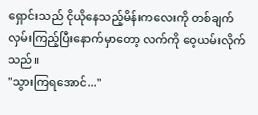ရှောင်းသည် ငိုယိုနေသည့်မိန်းကလေးကို တစ်ချက်လှမ်းကြည့်ပြီးနောက်မှာတော့ လက်ကို ဝေ့ယမ်းလိုက်သည်။
"သွားကြရအောင်..."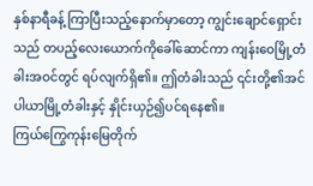နှစ်နာရီခန့် ကြာပြီးသည့်နောက်မှာတော့ ကျွင်းချောင်ရှောင်းသည် တပည့်လေးယောက်ကိုခေါ်ဆောင်ကာ ကျန်းဝေမြို့တံခါးအဝင်တွင် ရပ်လျက်ရှိ၏။ ဤတံခါးသည် ၎င်းတို့၏အင်ပါယာမြို့တံခါးနှင့် နှိုင်းယှဉ်၍ပင်ရနေ၏။
ကြယ်ကြွေကုန်းမြေတိုက်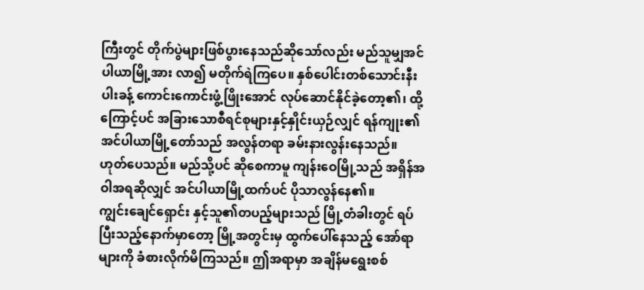ကြီးတွင် တိုက်ပွဲများဖြစ်ပွားနေသည်ဆိုသော်လည်း မည်သူမျှအင်ပါယာမြို့အား လာ၍ မတိုက်ရဲကြပေ။ နှစ်ပေါင်းတစ်သောင်းနီးပါးခန့် ကောင်းကောင်းဖွံ့ဖြိုးအောင် လုပ်ဆောင်နိုင်ခဲ့တော့၏၊ ထို့ကြောင့်ပင် အခြားသောစီရင်စုများနှင့်နှိုင်းယှဉ်လျှင် ရန်ကျုး၏ အင်ပါယာမြို့တော်သည် အလွန်တရာ ခမ်းနားလွန်းနေသည်။
ဟုတ်ပေသည်။ မည်သို့ပင် ဆိုစေကာမူ ကျန်းဝေမြို့သည် အရှိန်အဝါအရဆိုလျှင် အင်ပါယာမြို့ထက်ပင် ပိုသာလွန်နေ၏။
ကျွင်းချေင်ရှောင်း နှင့်သူ၏တပည့်များသည် မြို့တံခါးတွင် ရပ်ပြီးသည့်နောက်မှာတော့ မြို့အတွင်းမှ ထွက်ပေါ်နေသည့် အော်ရာများကို ခံစားလိုက်မိကြသည်။ ဤအရာမှာ အချိန်မရွေးစစ်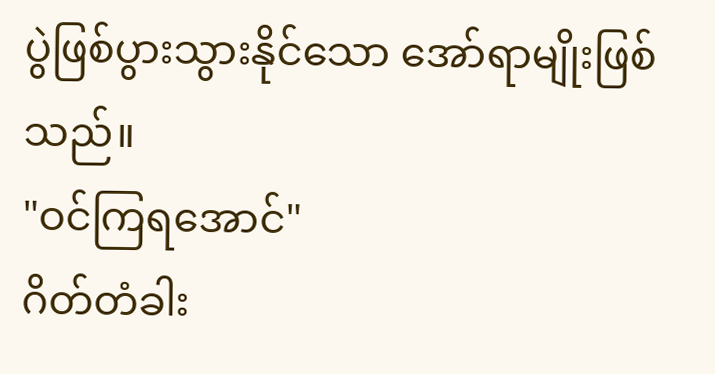ပွဲဖြစ်ပွားသွားနိုင်သော အော်ရာမျိုးဖြစ်သည်။
"ဝင်ကြရအောင်"
ဂိတ်တံခါး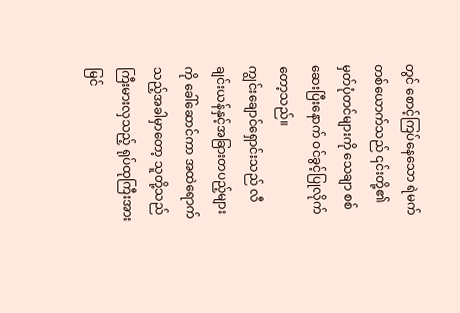တွင် စောင့်ကြပ်နေသော ရဲမက်တစ်ယောက်သည် ၎င်းတို့၏ မှတ်ပုံတင်များကို သေချာ စစ်ဆေးပြီးနောက် ဝင်ခွင့်ပြုလိုက်တော့သည်။
ကျွင်းချောင်ရှောင်းသည် လီချင်းယန်နှင့်အခြားတပည့်များကို ခေါ်ဆောင်ကာ အထဲရောက်သည့်အခါမှာတော့ သူတို့သည် ကြီးမားလှသည့် ရုပ်ထုကြီးအားမြင်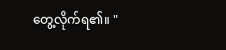တွေ့လိုက်ရ၏။ "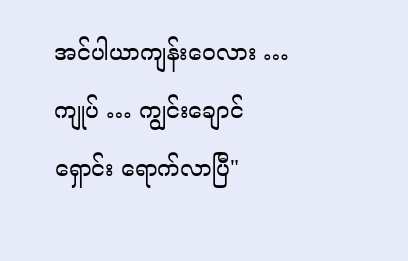အင်ပါယာကျန်းဝေလား … ကျုပ် … ကျွင်းချောင်ရှောင်း ရောက်လာပြီ"